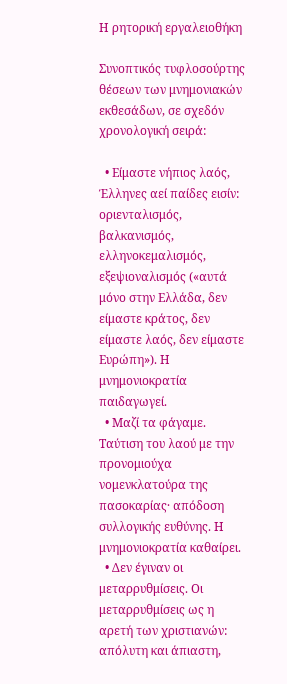Η ρητορική εργαλειοθήκη

Συνοπτικός τυφλοσούρτης θέσεων των μνημονιακών εκθεσάδων, σε σχεδόν χρονολογική σειρά:

  • Είμαστε νήπιος λαός, Έλληνες αεί παίδες εισίν: οριενταλισμός, βαλκανισμός, ελληνοκεμαλισμός, εξεψιοναλισμός («αυτά μόνο στην Ελλάδα, δεν είμαστε κράτος, δεν είμαστε λαός, δεν είμαστε Ευρώπη»). Η μνημονιοκρατία παιδαγωγεί.
  • Μαζί τα φάγαμε. Ταύτιση του λαού με την προνομιούχα νομενκλατούρα της πασοκαρίας· απόδοση συλλογικής ευθύνης. Η μνημονιοκρατία καθαίρει.
  • Δεν έγιναν οι μεταρρυθμίσεις. Οι μεταρρυθμίσεις ως η αρετή των χριστιανών: απόλυτη και άπιαστη,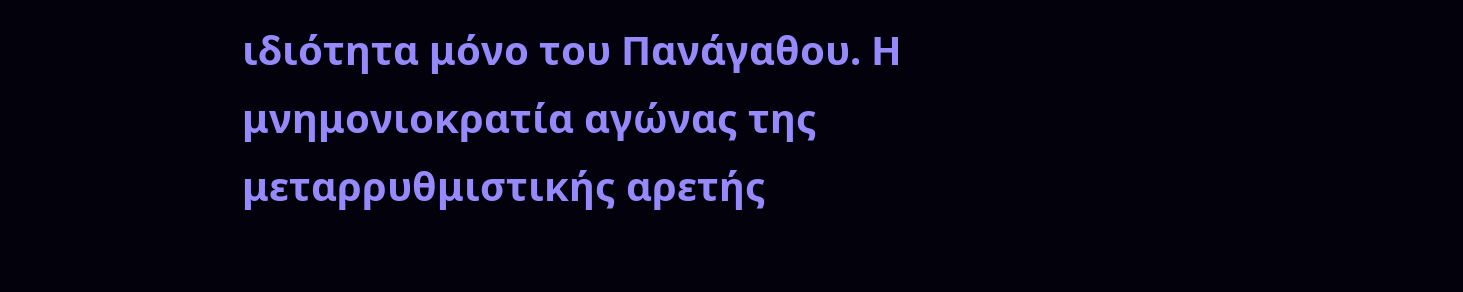ιδιότητα μόνο του Πανάγαθου. Η μνημονιοκρατία αγώνας της μεταρρυθμιστικής αρετής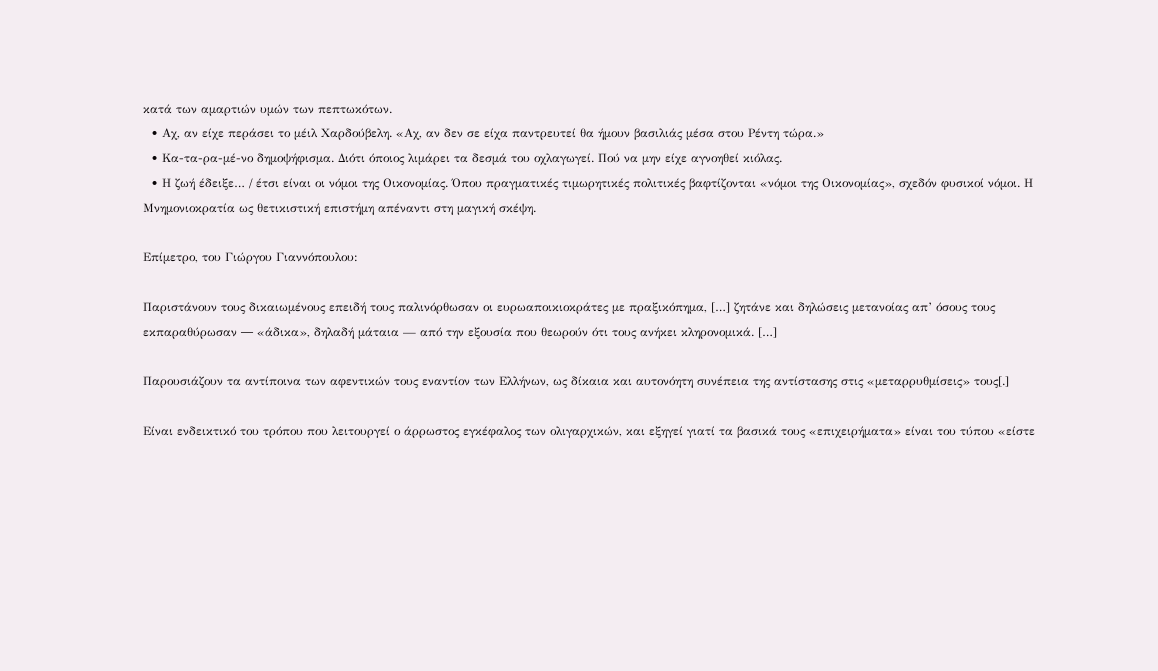κατά των αμαρτιών υμών των πεπτωκότων.
  • Αχ, αν είχε περάσει το μέιλ Χαρδούβελη. «Αχ, αν δεν σε είχα παντρευτεί θα ήμουν βασιλιάς μέσα στου Ρέντη τώρα.»
  • Κα-τα-ρα-μέ-νο δημοψήφισμα. Διότι όποιος λιμάρει τα δεσμά του οχλαγωγεί. Πού να μην είχε αγνοηθεί κιόλας.
  • Η ζωή έδειξε… / έτσι είναι οι νόμοι της Οικονομίας. Όπου πραγματικές τιμωρητικές πολιτικές βαφτίζονται «νόμοι της Οικονομίας», σχεδόν φυσικοί νόμοι. Η Μνημονιοκρατία ως θετικιστική επιστήμη απέναντι στη μαγική σκέψη.

Επίμετρο, του Γιώργου Γιαννόπουλου:

Παριστάνουν τους δικαιωμένους επειδή τους παλινόρθωσαν οι ευρωαποικιοκράτες με πραξικόπημα, […] ζητάνε και δηλώσεις μετανοίας απ’ όσους τους εκπαραθύρωσαν ― «άδικα», δηλαδή μάταια — από την εξουσία που θεωρούν ότι τους ανήκει κληρονομικά. […]

Παρουσιάζουν τα αντίποινα των αφεντικών τους εναντίον των Ελλήνων, ως δίκαια και αυτονόητη συνέπεια της αντίστασης στις «μεταρρυθμίσεις» τους[.]

Είναι ενδεικτικό του τρόπου που λειτουργεί ο άρρωστος εγκέφαλος των ολιγαρχικών, και εξηγεί γιατί τα βασικά τους «επιχειρήματα» είναι του τύπου «είστε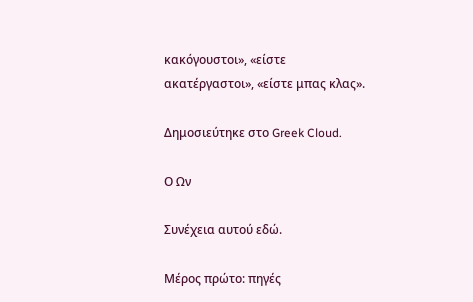κακόγουστοι», «είστε ακατέργαστοι», «είστε μπας κλας».

Δημοσιεύτηκε στο Greek Cloud.

Ο Ων

Συνέχεια αυτού εδώ.

Μέρος πρώτο: πηγές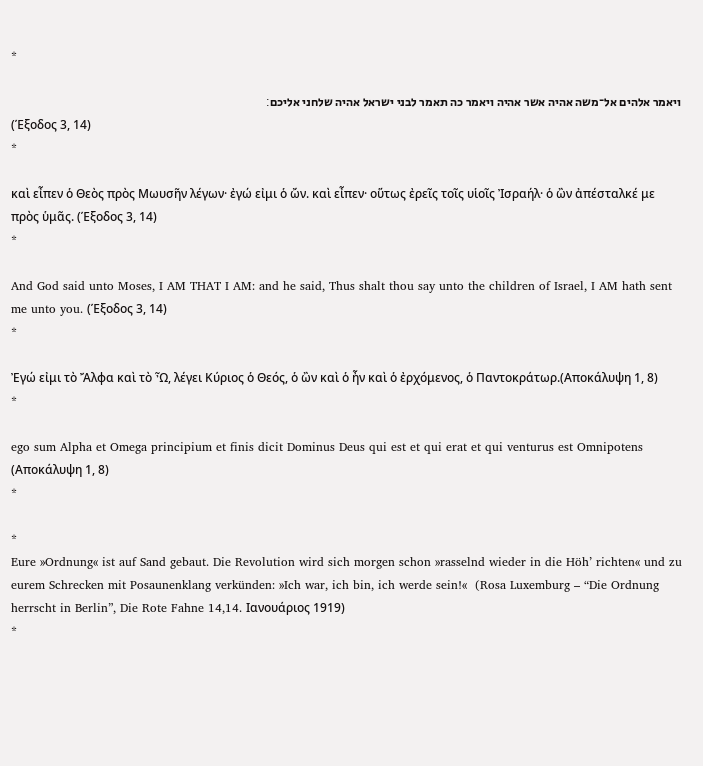*

ויאמר אלהים אל־משה אהיה אשר אהיה ויאמר כה תאמר לבני ישראל אהיה שלחני אליכם׃
(Έξοδος 3, 14)
*

καὶ εἶπεν ὁ Θεὸς πρὸς Μωυσῆν λέγων· ἐγώ εἰμι ὁ ὤν. καὶ εἶπεν· οὕτως ἐρεῖς τοῖς υἱοῖς Ἰσραήλ· ὁ ὢν ἀπέσταλκέ με πρὸς ὑμᾶς. (Έξοδος 3, 14)
*

And God said unto Moses, I AM THAT I AM: and he said, Thus shalt thou say unto the children of Israel, I AM hath sent me unto you. (Έξοδος 3, 14)
*

Ἐγώ εἰμι τὸ Ἄλφα καὶ τὸ Ὦ, λέγει Κύριος ὁ Θεός, ὁ ὢν καὶ ὁ ἦν καὶ ὁ ἐρχόμενος, ὁ Παντοκράτωρ.(Αποκάλυψη 1, 8)
*

ego sum Alpha et Omega principium et finis dicit Dominus Deus qui est et qui erat et qui venturus est Omnipotens (Αποκάλυψη 1, 8)
*

*
Eure »Ordnung« ist auf Sand gebaut. Die Revolution wird sich morgen schon »rasselnd wieder in die Höh’ richten« und zu eurem Schrecken mit Posaunenklang verkünden: »Ich war, ich bin, ich werde sein!«  (Rosa Luxemburg – “Die Ordnung herrscht in Berlin”, Die Rote Fahne 14,14. Ιανουάριος 1919)
*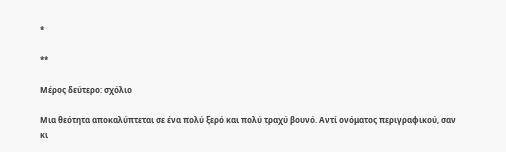*

**

Μέρος δεύτερο: σχόλιο

Μια θεότητα αποκαλύπτεται σε ένα πολύ ξερό και πολύ τραχύ βουνό. Αντί ονόματος περιγραφικού, σαν κι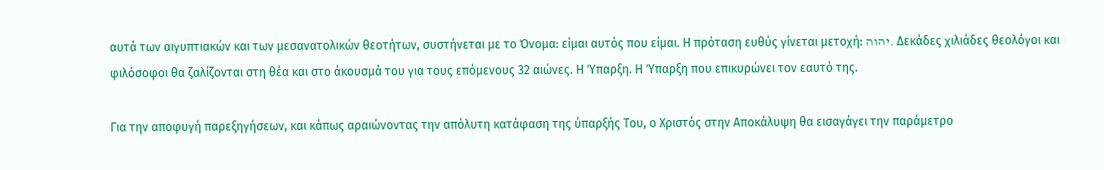αυτά των αιγυπτιακών και των μεσανατολικών θεοτήτων, συστήνεται με το Όνομα: είμαι αυτός που είμαι. Η πρόταση ευθύς γίνεται μετοχή: יהוה. Δεκάδες χιλιάδες θεολόγοι και φιλόσοφοι θα ζαλίζονται στη θέα και στο άκουσμά του για τους επόμενους 32 αιώνες. Η Ύπαρξη. Η Ύπαρξη που επικυρώνει τον εαυτό της.

Για την αποφυγή παρεξηγήσεων, και κάπως αραιώνοντας την απόλυτη κατάφαση της ύπαρξής Του, ο Χριστός στην Αποκάλυψη θα εισαγάγει την παράμετρο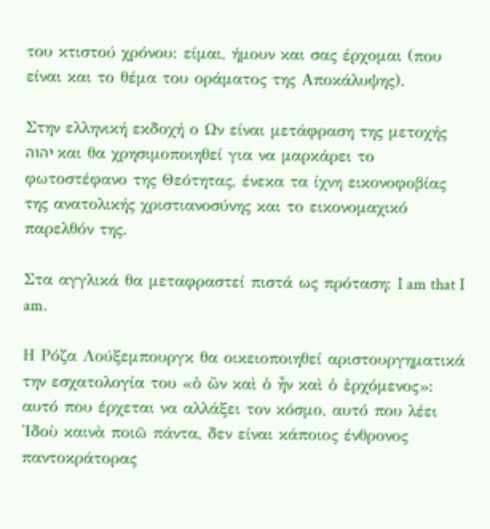του κτιστού χρόνου: είμαι, ήμουν και σας έρχομαι (που είναι και το θέμα του οράματος της Αποκάλυψης).

Στην ελληνική εκδοχή ο Ων είναι μετάφραση της μετοχής יהוה και θα χρησιμοποιηθεί για να μαρκάρει το φωτοστέφανο της Θεότητας, ένεκα τα ίχνη εικονοφοβίας της ανατολικής χριστιανοσύνης και το εικονομαχικό παρελθόν της.

Στα αγγλικά θα μεταφραστεί πιστά ως πρόταση: I am that I am.

Η Ρόζα Λούξεμπουργκ θα οικειοποιηθεί αριστουργηματικά την εσχατολογία του «ὁ ὢν καὶ ὁ ἦν καὶ ὁ ἐρχόμενος»: αυτό που έρχεται να αλλάξει τον κόσμο, αυτό που λέει Ἰδοὺ καινὰ ποιῶ πάντα, δεν είναι κάποιος ένθρονος παντοκράτορας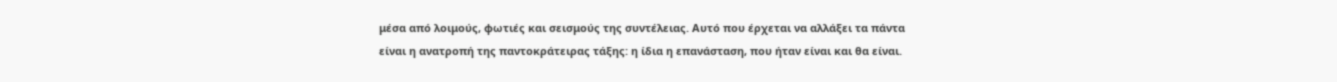μέσα από λοιμούς, φωτιές και σεισμούς της συντέλειας. Αυτό που έρχεται να αλλάξει τα πάντα είναι η ανατροπή της παντοκράτειρας τάξης: η ίδια η επανάσταση, που ήταν είναι και θα είναι.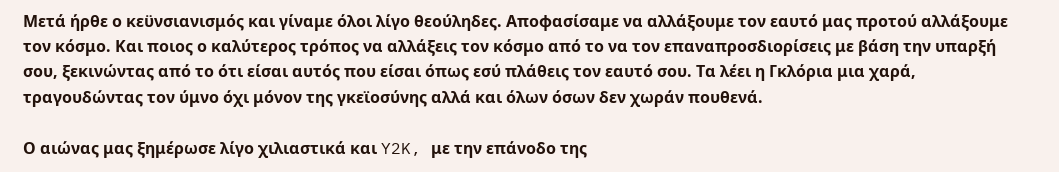Μετά ήρθε ο κεϋνσιανισμός και γίναμε όλοι λίγο θεούληδες. Αποφασίσαμε να αλλάξουμε τον εαυτό μας προτού αλλάξουμε τον κόσμο. Και ποιος ο καλύτερος τρόπος να αλλάξεις τον κόσμο από το να τον επαναπροσδιορίσεις με βάση την υπαρξή σου, ξεκινώντας από το ότι είσαι αυτός που είσαι όπως εσύ πλάθεις τον εαυτό σου. Τα λέει η Γκλόρια μια χαρά, τραγουδώντας τον ύμνο όχι μόνον της γκεϊοσύνης αλλά και όλων όσων δεν χωράν πουθενά.

Ο αιώνας μας ξημέρωσε λίγο χιλιαστικά και Y2K, με την επάνοδο της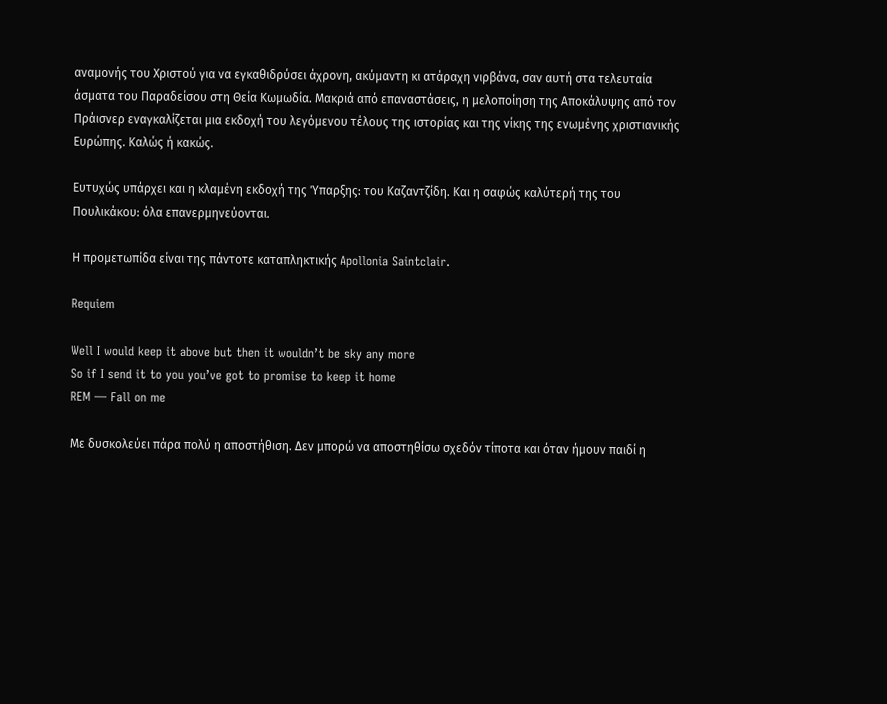αναμονής του Χριστού για να εγκαθιδρύσει άχρονη, ακύμαντη κι ατάραχη νιρβάνα, σαν αυτή στα τελευταία άσματα του Παραδείσου στη Θεία Κωμωδία. Μακριά από επαναστάσεις, η μελοποίηση της Αποκάλυψης από τον Πράισνερ εναγκαλίζεται μια εκδοχή του λεγόμενου τέλους της ιστορίας και της νίκης της ενωμένης χριστιανικής Ευρώπης. Καλώς ή κακώς.

Ευτυχώς υπάρχει και η κλαμένη εκδοχή της Ύπαρξης: του Καζαντζίδη. Και η σαφώς καλύτερή της του Πουλικάκου: όλα επανερμηνεύονται.

Η προμετωπίδα είναι της πάντοτε καταπληκτικής Apollonia Saintclair.

Requiem

Well I would keep it above but then it wouldn’t be sky any more
So if I send it to you you’ve got to promise to keep it home
REM — Fall on me

Με δυσκολεύει πάρα πολύ η αποστήθιση. Δεν μπορώ να αποστηθίσω σχεδόν τίποτα και όταν ήμουν παιδί η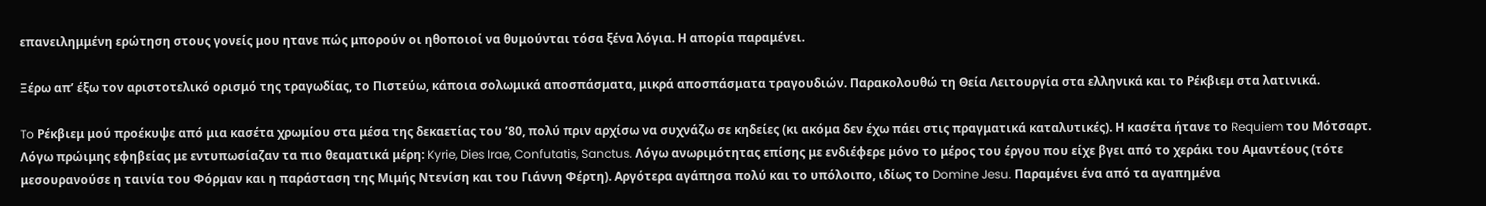επανειλημμένη ερώτηση στους γονείς μου ητανε πώς μπορούν οι ηθοποιοί να θυμούνται τόσα ξένα λόγια. Η απορία παραμένει.

Ξέρω απ’ έξω τον αριστοτελικό ορισμό της τραγωδίας, το Πιστεύω, κάποια σολωμικά αποσπάσματα, μικρά αποσπάσματα τραγουδιών. Παρακολουθώ τη Θεία Λειτουργία στα ελληνικά και το Ρέκβιεμ στα λατινικά.

To Ρέκβιεμ μού προέκυψε από μια κασέτα χρωμίου στα μέσα της δεκαετίας του ’80, πολύ πριν αρχίσω να συχνάζω σε κηδείες (κι ακόμα δεν έχω πάει στις πραγματικά καταλυτικές). Η κασέτα ήτανε το Requiem του Μότσαρτ. Λόγω πρώιμης εφηβείας με εντυπωσίαζαν τα πιο θεαματικά μέρη: Kyrie, Dies Irae, Confutatis, Sanctus. Λόγω ανωριμότητας επίσης με ενδιέφερε μόνο το μέρος του έργου που είχε βγει από το χεράκι του Αμαντέους (τότε μεσουρανούσε η ταινία του Φόρμαν και η παράσταση της Μιμής Ντενίση και του Γιάννη Φέρτη). Αργότερα αγάπησα πολύ και το υπόλοιπο, ιδίως το Domine Jesu. Παραμένει ένα από τα αγαπημένα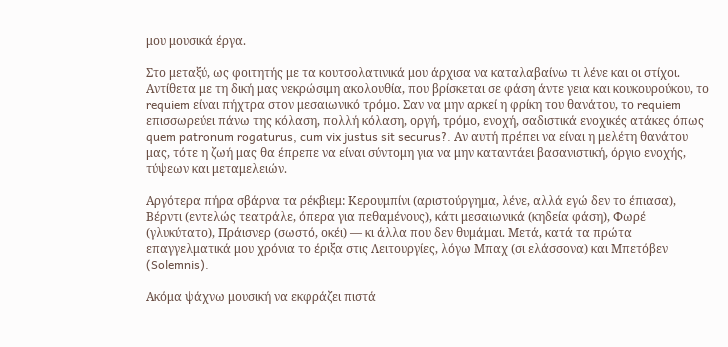μου μουσικά έργα.

Στο μεταξύ, ως φοιτητής με τα κουτσολατινικά μου άρχισα να καταλαβαίνω τι λένε και οι στίχοι. Αντίθετα με τη δική μας νεκρώσιμη ακολουθία, που βρίσκεται σε φάση άντε γεια και κουκουρούκου, το requiem είναι πήχτρα στον μεσαιωνικό τρόμο. Σαν να μην αρκεί η φρίκη του θανάτου, το requiem επισσωρεύει πάνω της κόλαση, πολλή κόλαση, οργή, τρόμο, ενοχή, σαδιστικά ενοχικές ατάκες όπως quem patronum rogaturus, cum vix justus sit securus?. Αν αυτή πρέπει να είναι η μελέτη θανάτου μας, τότε η ζωή μας θα έπρεπε να είναι σύντομη για να μην καταντάει βασανιστική, όργιο ενοχής, τύψεων και μεταμελειών.

Αργότερα πήρα σβάρνα τα ρέκβιεμ: Κερουμπίνι (αριστούργημα, λένε, αλλά εγώ δεν το έπιασα), Βέρντι (εντελώς τεατράλε, όπερα για πεθαμένους), κάτι μεσαιωνικά (κηδεία φάση), Φωρέ (γλυκύτατο), Πράισνερ (σωστό, οκέι) ― κι άλλα που δεν θυμάμαι. Μετά, κατά τα πρώτα επαγγελματικά μου χρόνια το έριξα στις Λειτουργίες, λόγω Μπαχ (σι ελάσσονα) και Μπετόβεν (Solemnis).

Ακόμα ψάχνω μουσική να εκφράζει πιστά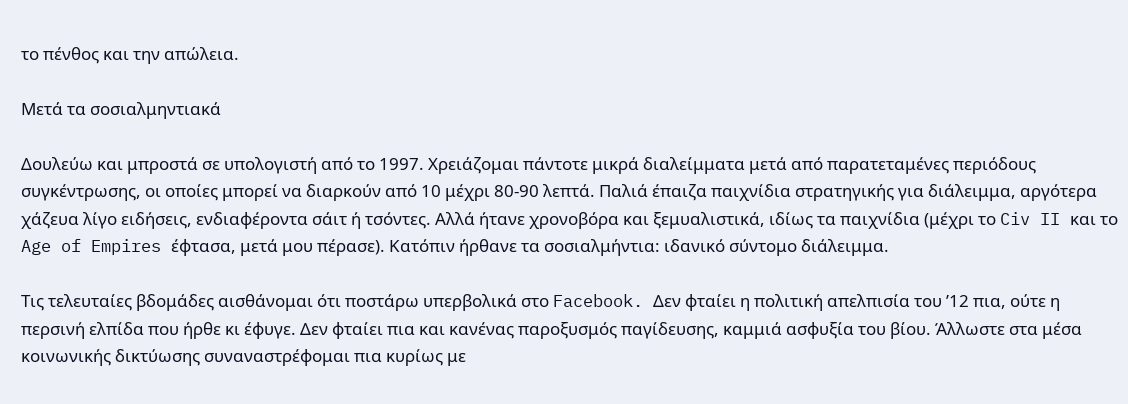το πένθος και την απώλεια.

Μετά τα σοσιαλμηντιακά

Δουλεύω και μπροστά σε υπολογιστή από το 1997. Χρειάζομαι πάντοτε μικρά διαλείμματα μετά από παρατεταμένες περιόδους συγκέντρωσης, οι οποίες μπορεί να διαρκούν από 10 μέχρι 80-90 λεπτά. Παλιά έπαιζα παιχνίδια στρατηγικής για διάλειμμα, αργότερα χάζευα λίγο ειδήσεις, ενδιαφέροντα σάιτ ή τσόντες. Αλλά ήτανε χρονοβόρα και ξεμυαλιστικά, ιδίως τα παιχνίδια (μέχρι το Civ II και το Age of Empires έφτασα, μετά μου πέρασε). Κατόπιν ήρθανε τα σοσιαλμήντια: ιδανικό σύντομο διάλειμμα.

Τις τελευταίες βδομάδες αισθάνομαι ότι ποστάρω υπερβολικά στο Facebook. Δεν φταίει η πολιτική απελπισία του ’12 πια, ούτε η περσινή ελπίδα που ήρθε κι έφυγε. Δεν φταίει πια και κανένας παροξυσμός παγίδευσης, καμμιά ασφυξία του βίου. Άλλωστε στα μέσα κοινωνικής δικτύωσης συναναστρέφομαι πια κυρίως με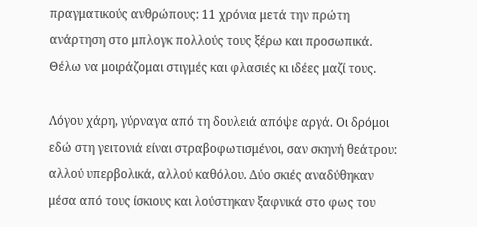πραγματικούς ανθρώπους: 11 χρόνια μετά την πρώτη ανάρτηση στο μπλογκ πολλούς τους ξέρω και προσωπικά. Θέλω να μοιράζομαι στιγμές και φλασιές κι ιδέες μαζί τους.

Λόγου χάρη, γύρναγα από τη δουλειά απόψε αργά. Οι δρόμοι εδώ στη γειτονιά είναι στραβοφωτισμένοι, σαν σκηνή θεάτρου: αλλού υπερβολικά, αλλού καθόλου. Δύο σκιές αναδύθηκαν μέσα από τους ίσκιους και λούστηκαν ξαφνικά στο φως του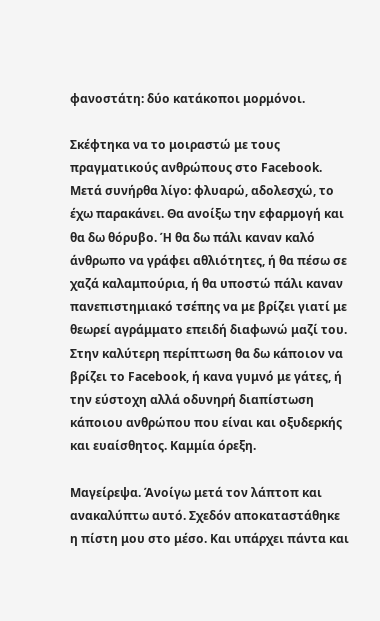φανοστάτη: δύο κατάκοποι μορμόνοι.

Σκέφτηκα να το μοιραστώ με τους πραγματικούς ανθρώπους στο Facebook. Μετά συνήρθα λίγο: φλυαρώ, αδολεσχώ, το έχω παρακάνει. Θα ανοίξω την εφαρμογή και θα δω θόρυβο. Ή θα δω πάλι καναν καλό άνθρωπο να γράφει αθλιότητες, ή θα πέσω σε χαζά καλαμπούρια, ή θα υποστώ πάλι καναν πανεπιστημιακό τσέπης να με βρίζει γιατί με θεωρεί αγράμματο επειδή διαφωνώ μαζί του. Στην καλύτερη περίπτωση θα δω κάποιον να βρίζει το Facebook, ή κανα γυμνό με γάτες, ή την εύστοχη αλλά οδυνηρή διαπίστωση κάποιου ανθρώπου που είναι και οξυδερκής και ευαίσθητος. Καμμία όρεξη.

Μαγείρεψα. Άνοίγω μετά τον λάπτοπ και ανακαλύπτω αυτό. Σχεδόν αποκαταστάθηκε η πίστη μου στο μέσο. Και υπάρχει πάντα και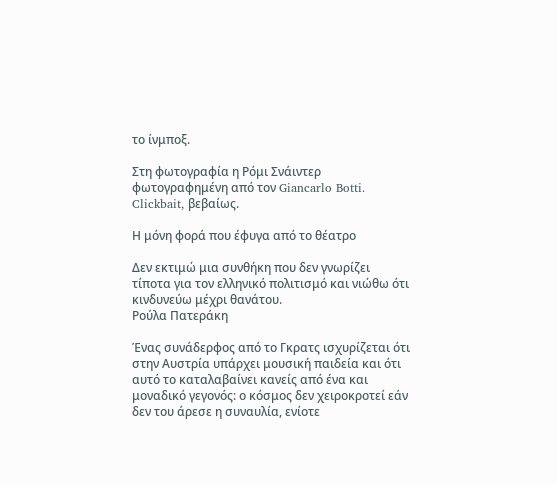το ίνμποξ.

Στη φωτογραφία η Ρόμι Σνάιντερ φωτογραφημένη από τον Giancarlo Botti. Clickbait, βεβαίως.

Η μόνη φορά που έφυγα από το θέατρο

Δεν εκτιμώ μια συνθήκη που δεν γνωρίζει τίποτα για τον ελληνικό πολιτισμό και νιώθω ότι κινδυνεύω μέχρι θανάτου.
Ρούλα Πατεράκη

Ένας συνάδερφος από το Γκρατς ισχυρίζεται ότι στην Αυστρία υπάρχει μουσική παιδεία και ότι αυτό το καταλαβαίνει κανείς από ένα και μοναδικό γεγονός: ο κόσμος δεν χειροκροτεί εάν δεν του άρεσε η συναυλία, ενίοτε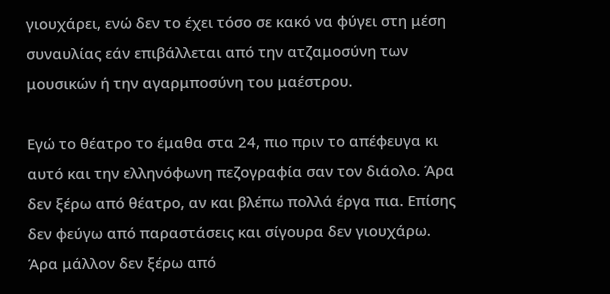γιουχάρει, ενώ δεν το έχει τόσο σε κακό να φύγει στη μέση συναυλίας εάν επιβάλλεται από την ατζαμοσύνη των μουσικών ή την αγαρμποσύνη του μαέστρου.

Εγώ το θέατρο το έμαθα στα 24, πιο πριν το απέφευγα κι αυτό και την ελληνόφωνη πεζογραφία σαν τον διάολο. Άρα δεν ξέρω από θέατρο, αν και βλέπω πολλά έργα πια. Επίσης δεν φεύγω από παραστάσεις και σίγουρα δεν γιουχάρω. Άρα μάλλον δεν ξέρω από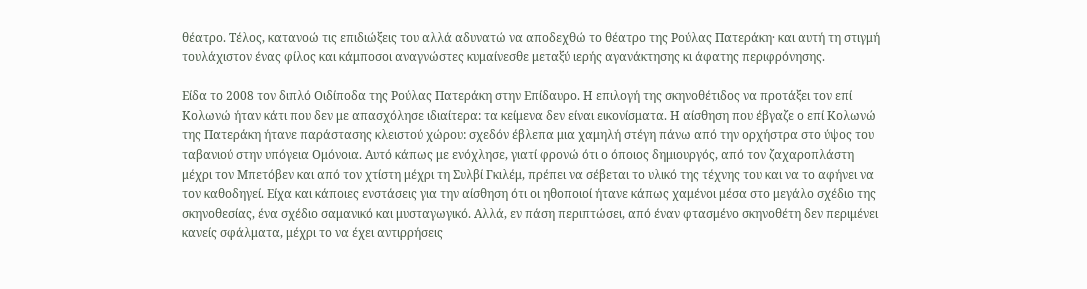θέατρο. Τέλος, κατανοώ τις επιδιώξεις του αλλά αδυνατώ να αποδεχθώ το θέατρο της Ρούλας Πατεράκη· και αυτή τη στιγμή τουλάχιστον ένας φίλος και κάμποσοι αναγνώστες κυμαίνεσθε μεταξύ ιερής αγανάκτησης κι άφατης περιφρόνησης.

Είδα το 2008 τον διπλό Οιδίποδα της Ρούλας Πατεράκη στην Επίδαυρο. Η επιλογή της σκηνοθέτιδος να προτάξει τον επί Κολωνώ ήταν κάτι που δεν με απασχόλησε ιδιαίτερα: τα κείμενα δεν είναι εικονίσματα. Η αίσθηση που έβγαζε ο επί Κολωνώ της Πατεράκη ήτανε παράστασης κλειστού χώρου: σχεδόν έβλεπα μια χαμηλή στέγη πάνω από την ορχήστρα στο ύψος του ταβανιού στην υπόγεια Ομόνοια. Αυτό κάπως με ενόχλησε, γιατί φρονώ ότι ο όποιος δημιουργός, από τον ζαχαροπλάστη μέχρι τον Μπετόβεν και από τον χτίστη μέχρι τη Συλβί Γκιλέμ, πρέπει να σέβεται το υλικό της τέχνης του και να το αφήνει να τον καθοδηγεί. Είχα και κάποιες ενστάσεις για την αίσθηση ότι οι ηθοποιοί ήτανε κάπως χαμένοι μέσα στο μεγάλο σχέδιο της σκηνοθεσίας, ένα σχέδιο σαμανικό και μυσταγωγικό. Αλλά, εν πάση περιπτώσει, από έναν φτασμένο σκηνοθέτη δεν περιμένει κανείς σφάλματα, μέχρι το να έχει αντιρρήσεις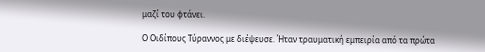μαζί του φτάνει.

Ο Οιδίπους Τύραννος με διέψευσε. Ήταν τραυματική εμπειρία από τα πρώτα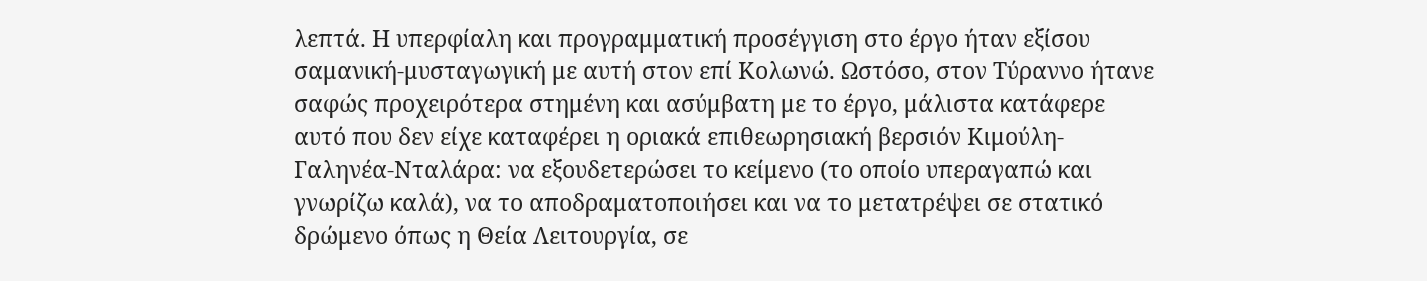λεπτά. Η υπερφίαλη και προγραμματική προσέγγιση στο έργο ήταν εξίσου σαμανική-μυσταγωγική με αυτή στον επί Κολωνώ. Ωστόσο, στον Τύραννο ήτανε σαφώς προχειρότερα στημένη και ασύμβατη με το έργο, μάλιστα κατάφερε αυτό που δεν είχε καταφέρει η οριακά επιθεωρησιακή βερσιόν Κιμούλη-Γαληνέα-Νταλάρα: να εξουδετερώσει το κείμενο (το οποίο υπεραγαπώ και γνωρίζω καλά), να το αποδραματοποιήσει και να το μετατρέψει σε στατικό δρώμενο όπως η Θεία Λειτουργία, σε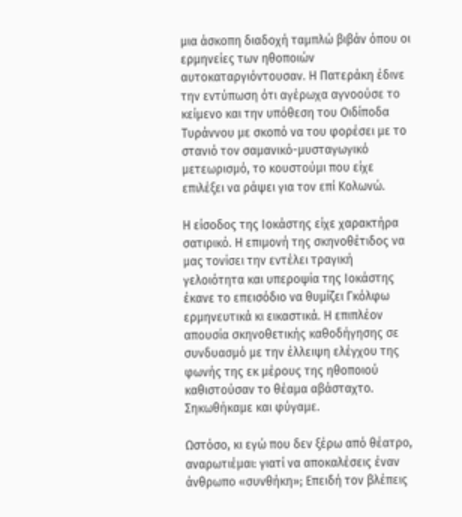μια άσκοπη διαδοχή ταμπλώ βιβάν όπου οι ερμηνείες των ηθοποιών αυτοκαταργιόντουσαν. Η Πατεράκη έδινε την εντύπωση ότι αγέρωχα αγνοούσε το κείμενο και την υπόθεση του Οιδίποδα Τυράννου με σκοπό να του φορέσει με το στανιό τον σαμανικό-μυσταγωγικό μετεωρισμό, το κουστούμι που είχε επιλέξει να ράψει για τον επί Κολωνώ.

Η είσοδος της Ιοκάστης είχε χαρακτήρα σατιρικό. Η επιμονή της σκηνοθέτιδος να μας τονίσει την εντέλει τραγική γελοιότητα και υπεροψία της Ιοκάστης έκανε το επεισόδιο να θυμίζει Γκόλφω ερμηνευτικά κι εικαστικά. Η επιπλέον απουσία σκηνοθετικής καθοδήγησης σε συνδυασμό με την έλλειψη ελέγχου της φωνής της εκ μέρους της ηθοποιού καθιστούσαν το θέαμα αβάσταχτο. Σηκωθήκαμε και φύγαμε.

Ωστόσο, κι εγώ που δεν ξέρω από θέατρο, αναρωτιέμαι: γιατί να αποκαλέσεις έναν άνθρωπο «συνθήκη»; Επειδή τον βλέπεις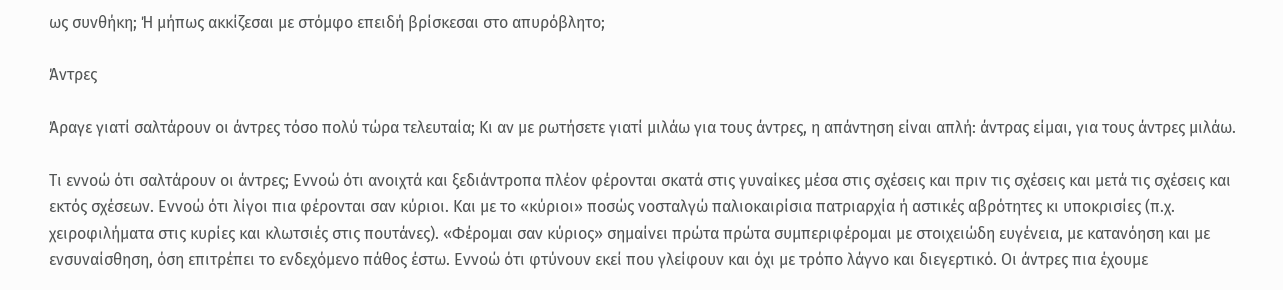ως συνθήκη; Ή μήπως ακκίζεσαι με στόμφο επειδή βρίσκεσαι στο απυρόβλητο;

Άντρες

Άραγε γιατί σαλτάρουν οι άντρες τόσο πολύ τώρα τελευταία; Κι αν με ρωτήσετε γιατί μιλάω για τους άντρες, η απάντηση είναι απλή: άντρας είμαι, για τους άντρες μιλάω.

Τι εννοώ ότι σαλτάρουν οι άντρες; Εννοώ ότι ανοιχτά και ξεδιάντροπα πλέον φέρονται σκατά στις γυναίκες μέσα στις σχέσεις και πριν τις σχέσεις και μετά τις σχέσεις και εκτός σχέσεων. Εννοώ ότι λίγοι πια φέρονται σαν κύριοι. Και με το «κύριοι» ποσώς νοσταλγώ παλιοκαιρίσια πατριαρχία ή αστικές αβρότητες κι υποκρισίες (π.χ. χειροφιλήματα στις κυρίες και κλωτσιές στις πουτάνες). «Φέρομαι σαν κύριος» σημαίνει πρώτα πρώτα συμπεριφέρομαι με στοιχειώδη ευγένεια, με κατανόηση και με ενσυναίσθηση, όση επιτρέπει το ενδεχόμενο πάθος έστω. Εννοώ ότι φτύνουν εκεί που γλείφουν και όχι με τρόπο λάγνο και διεγερτικό. Οι άντρες πια έχουμε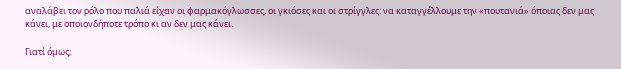αναλάβει τον ρόλο που παλιά είχαν οι φαρμακόγλωσσες, οι γκιόσες και οι στρίγγλες: να καταγγέλλουμε την «πουτανιά» όποιας δεν μας κάνει, με οποιονδήποτε τρόπο κι αν δεν μας κάνει.

Γιατί όμως;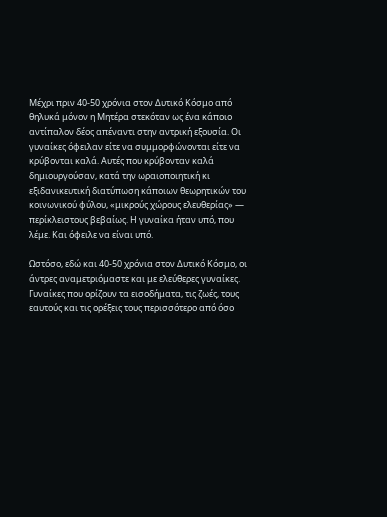Μέχρι πριν 40-50 χρόνια στον Δυτικό Κόσμο από θηλυκά μόνον η Μητέρα στεκόταν ως ένα κάποιο αντίπαλον δέος απέναντι στην αντρική εξουσία. Οι γυναίκες όφειλαν είτε να συμμορφώνονται είτε να κρύβονται καλά. Αυτές που κρύβονταν καλά δημιουργούσαν, κατά την ωραιοποιητική κι εξιδανικευτική διατύπωση κάποιων θεωρητικών του κοινωνικού φύλου, «μικρούς χώρους ελευθερίας» — περίκλειστους βεβαίως. Η γυναίκα ήταν υπό, που λέμε. Και όφειλε να είναι υπό.

Ωστόσο, εδώ και 40-50 χρόνια στον Δυτικό Κόσμο, οι άντρες αναμετριόμαστε και με ελεύθερες γυναίκες. Γυναίκες που ορίζουν τα εισοδήματα, τις ζωές, τους εαυτούς και τις ορέξεις τους περισσότερο από όσο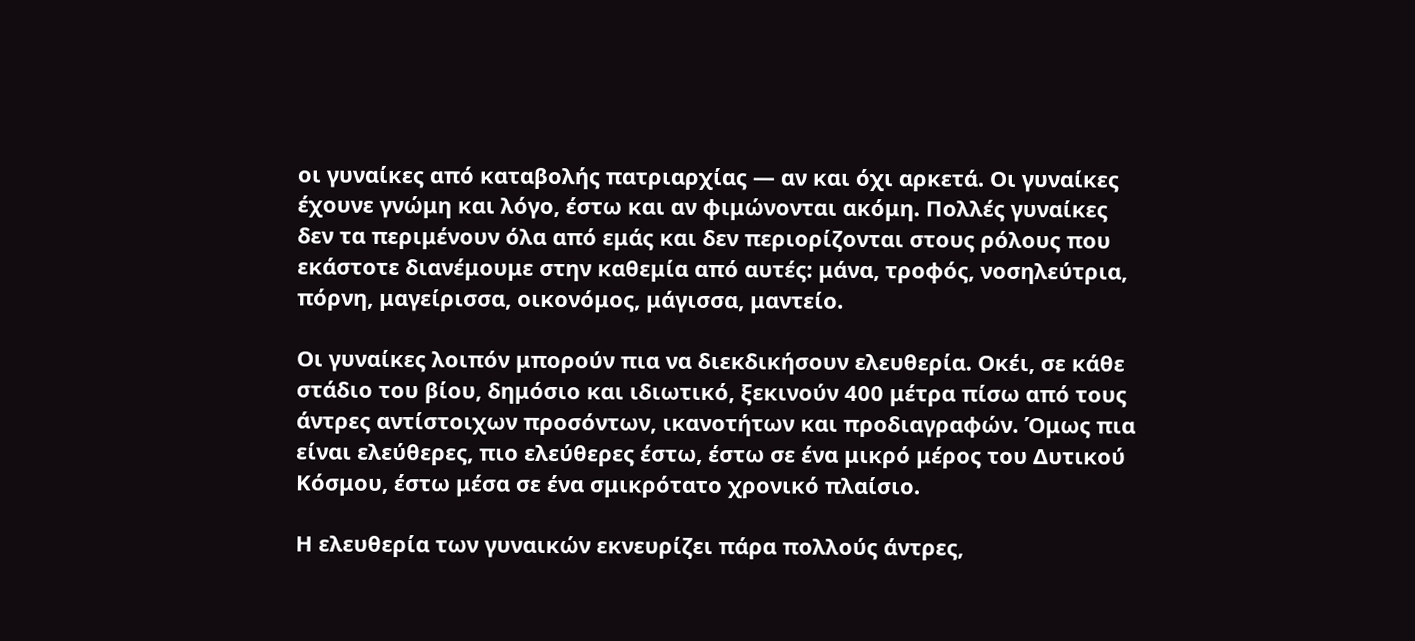οι γυναίκες από καταβολής πατριαρχίας — αν και όχι αρκετά. Οι γυναίκες έχουνε γνώμη και λόγο, έστω και αν φιμώνονται ακόμη. Πολλές γυναίκες δεν τα περιμένουν όλα από εμάς και δεν περιορίζονται στους ρόλους που εκάστοτε διανέμουμε στην καθεμία από αυτές: μάνα, τροφός, νοσηλεύτρια, πόρνη, μαγείρισσα, οικονόμος, μάγισσα, μαντείο.

Οι γυναίκες λοιπόν μπορούν πια να διεκδικήσουν ελευθερία. Οκέι, σε κάθε στάδιο του βίου, δημόσιο και ιδιωτικό, ξεκινούν 400 μέτρα πίσω από τους άντρες αντίστοιχων προσόντων, ικανοτήτων και προδιαγραφών. Όμως πια είναι ελεύθερες, πιο ελεύθερες έστω, έστω σε ένα μικρό μέρος του Δυτικού Κόσμου, έστω μέσα σε ένα σμικρότατο χρονικό πλαίσιο.

Η ελευθερία των γυναικών εκνευρίζει πάρα πολλούς άντρες,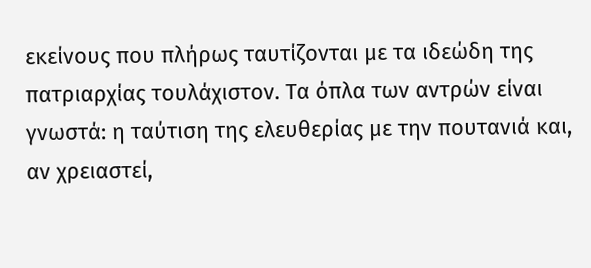εκείνους που πλήρως ταυτίζονται με τα ιδεώδη της πατριαρχίας τουλάχιστον. Τα όπλα των αντρών είναι γνωστά: η ταύτιση της ελευθερίας με την πουτανιά και, αν χρειαστεί,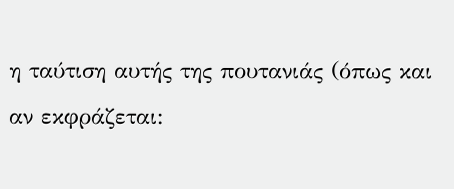η ταύτιση αυτής της πουτανιάς (όπως και αν εκφράζεται: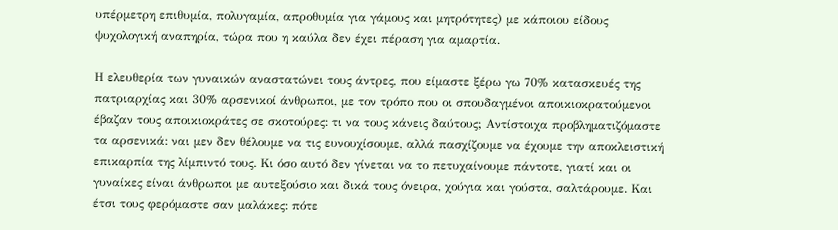υπέρμετρη επιθυμία, πολυγαμία, απροθυμία για γάμους και μητρότητες) με κάποιου είδους ψυχολογική αναπηρία, τώρα που η καύλα δεν έχει πέραση για αμαρτία.

Η ελευθερία των γυναικών αναστατώνει τους άντρες, που είμαστε ξέρω γω 70% κατασκευές της πατριαρχίας και 30% αρσενικοί άνθρωποι, με τον τρόπο που οι σπουδαγμένοι αποικιοκρατούμενοι έβαζαν τους αποικιοκράτες σε σκοτούρες: τι να τους κάνεις δαύτους; Αντίστοιχα προβληματιζόμαστε τα αρσενικά: ναι μεν δεν θέλουμε να τις ευνουχίσουμε, αλλά πασχίζουμε να έχουμε την αποκλειστική επικαρπία της λίμπιντό τους. Κι όσο αυτό δεν γίνεται να το πετυχαίνουμε πάντοτε, γιατί και οι γυναίκες είναι άνθρωποι με αυτεξούσιο και δικά τους όνειρα, χούγια και γούστα, σαλτάρουμε. Και έτσι τους φερόμαστε σαν μαλάκες: πότε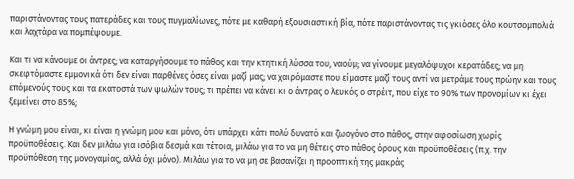παριστάνοντας τους πατεράδες και τους πυγμαλίωνες, πότε με καθαρή εξουσιαστική βία, πότε παριστάνοντας τις γκιόσες όλο κουτσομπολιά και λαχτάρα να πομπέψουμε.

Και τι να κάνουμε οι άντρες; να καταργήσουμε το πάθος και την κτητική λύσσα του, ναούμ; να γίνουμε μεγαλόψυχοι κερατάδες; να μη σκεφτόμαστε εμμονικά ότι δεν είναι παρθένες όσες είναι μαζί μας; να χαιρόμαστε που είμαστε μαζί τους αντί να μετράμε τους πρώην και τους επόμενούς τους και τα εκατοστά των ψωλών τους; τι πρέπει να κάνει κι ο άντρας ο λευκός ο στρέιτ, που είχε το 90% των προνομίων κι έχει ξεμείνει στο 85%;

Η γνώμη μου είναι, κι είναι η γνώμη μου και μόνο, ότι υπάρχει κάτι πολύ δυνατό και ζωογόνο στο πάθος, στην αφοσίωση χωρίς προϋποθέσεις. Και δεν μιλάω για ισόβια δεσμά και τέτοια, μιλάω για το να μη θέτεις στο πάθος όρους και προϋποθέσεις (π.χ. την προϋπόθεση της μονογαμίας, αλλά όχι μόνο). Μιλάω για το να μη σε βασανίζει η προοπτική της μακράς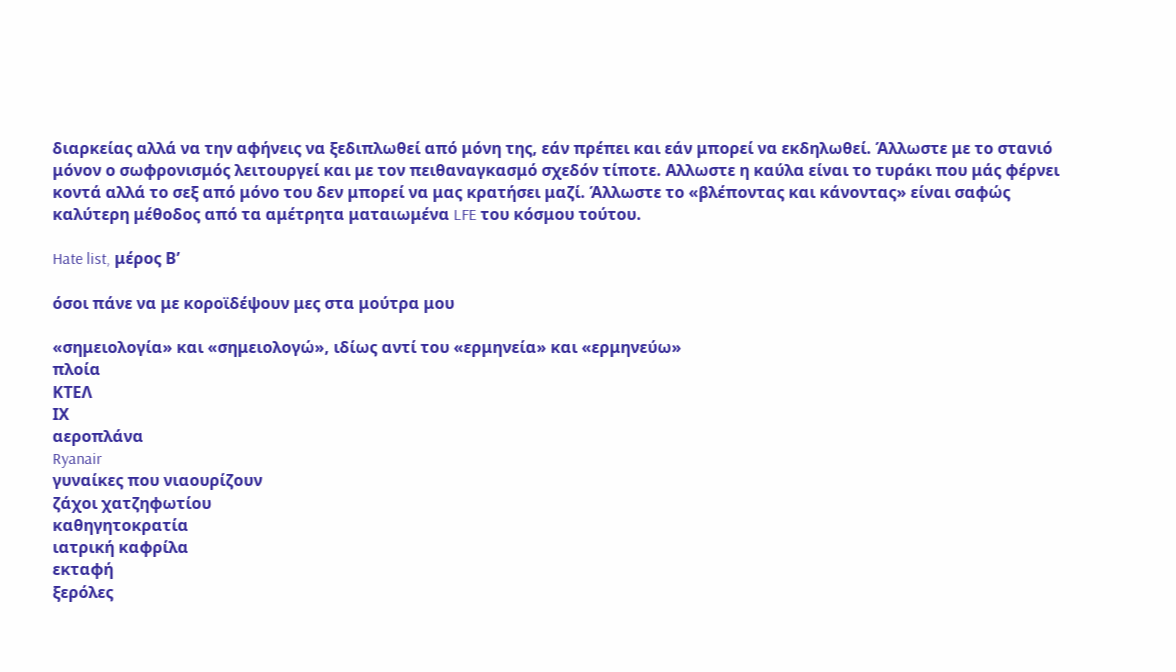διαρκείας αλλά να την αφήνεις να ξεδιπλωθεί από μόνη της, εάν πρέπει και εάν μπορεί να εκδηλωθεί. Άλλωστε με το στανιό μόνον ο σωφρονισμός λειτουργεί και με τον πειθαναγκασμό σχεδόν τίποτε. Αλλωστε η καύλα είναι το τυράκι που μάς φέρνει κοντά αλλά το σεξ από μόνο του δεν μπορεί να μας κρατήσει μαζί. Άλλωστε το «βλέποντας και κάνοντας» είναι σαφώς καλύτερη μέθοδος από τα αμέτρητα ματαιωμένα LFE του κόσμου τούτου.

Hate list, μέρος Β’

όσοι πάνε να με κοροϊδέψουν μες στα μούτρα μου

«σημειολογία» και «σημειολογώ», ιδίως αντί του «ερμηνεία» και «ερμηνεύω»
πλοία
ΚΤΕΛ
ΙΧ
αεροπλάνα
Ryanair
γυναίκες που νιαουρίζουν
ζάχοι χατζηφωτίου
καθηγητοκρατία
ιατρική καφρίλα
εκταφή
ξερόλες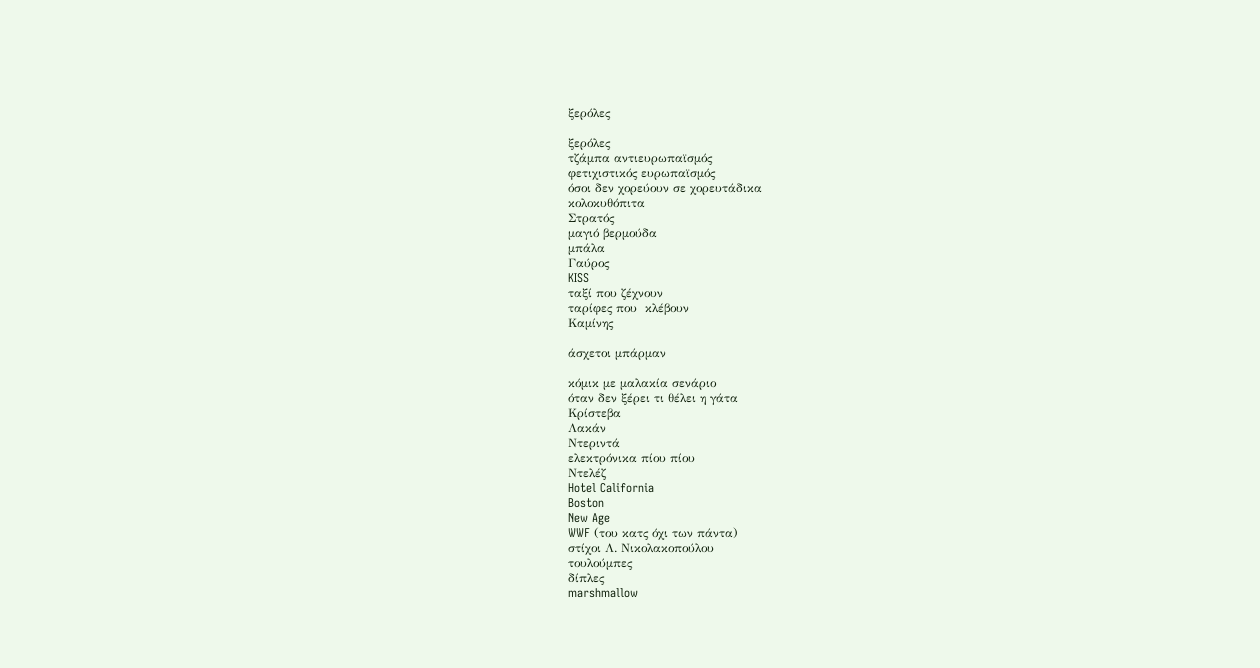ξερόλες

ξερόλες
τζάμπα αντιευρωπαϊσμός
φετιχιστικός ευρωπαϊσμός
όσοι δεν χορεύουν σε χορευτάδικα
κολοκυθόπιτα
Στρατός
μαγιό βερμούδα
μπάλα
Γαύρος
KISS
ταξί που ζέχνουν
ταρίφες που  κλέβουν
Καμίνης

άσχετοι μπάρμαν

κόμικ με μαλακία σενάριο
όταν δεν ξέρει τι θέλει η γάτα
Κρίστεβα
Λακάν
Ντεριντά
ελεκτρόνικα πίου πίου
Ντελέζ
Hotel California
Boston
New Age
WWF (του κατς όχι των πάντα)
στίχοι Λ. Νικολακοπούλου
τουλούμπες
δίπλες
marshmallow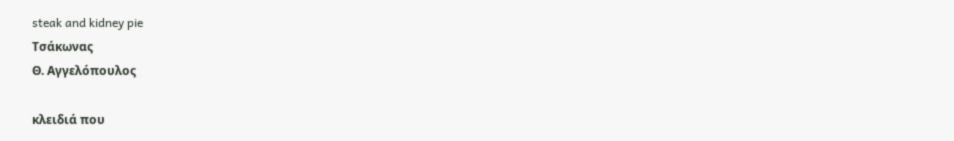steak and kidney pie
Τσάκωνας
Θ. Αγγελόπουλος

κλειδιά που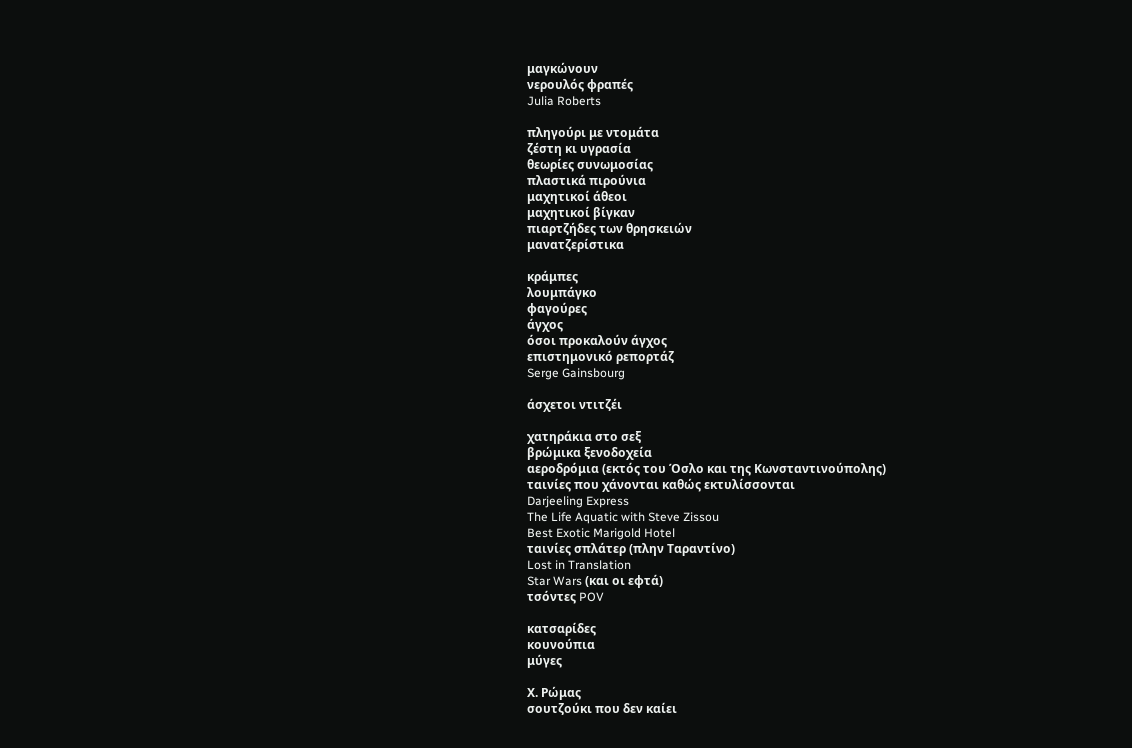μαγκώνουν
νερουλός φραπές
Julia Roberts

πληγούρι με ντομάτα
ζέστη κι υγρασία
θεωρίες συνωμοσίας
πλαστικά πιρούνια
μαχητικοί άθεοι
μαχητικοί βίγκαν
πιαρτζήδες των θρησκειών
μανατζερίστικα

κράμπες
λουμπάγκο
φαγούρες
άγχος
όσοι προκαλούν άγχος
επιστημονικό ρεπορτάζ
Serge Gainsbourg

άσχετοι ντιτζέι

χατηράκια στο σεξ
βρώμικα ξενοδοχεία
αεροδρόμια (εκτός του Όσλο και της Κωνσταντινούπολης)
ταινίες που χάνονται καθώς εκτυλίσσονται
Darjeeling Express
The Life Aquatic with Steve Zissou
Best Exotic Marigold Hotel
ταινίες σπλάτερ (πλην Ταραντίνο)
Lost in Translation
Star Wars (και οι εφτά)
τσόντες POV

κατσαρίδες
κουνούπια
μύγες

Χ. Ρώμας
σουτζούκι που δεν καίει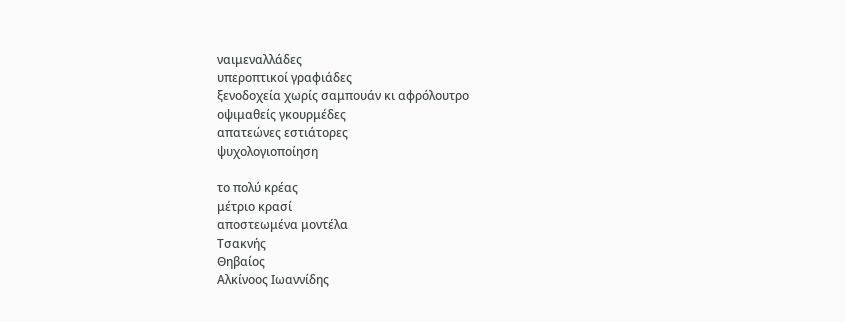ναιμεναλλάδες
υπεροπτικοί γραφιάδες
ξενοδοχεία χωρίς σαμπουάν κι αφρόλουτρο
οψιμαθείς γκουρμέδες
απατεώνες εστιάτορες
ψυχολογιοποίηση

το πολύ κρέας
μέτριο κρασί
αποστεωμένα μοντέλα
Τσακνής
Θηβαίος
Αλκίνοος Ιωαννίδης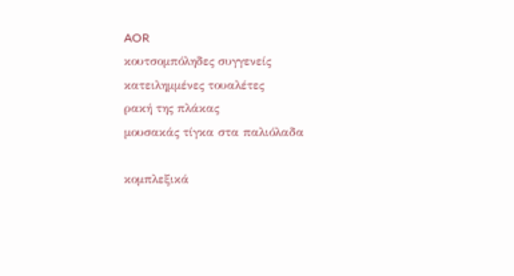AOR
κουτσομπόληδες συγγενείς
κατειλημμένες τουαλέτες
ρακή της πλάκας
μουσακάς τίγκα στα παλιόλαδα

κομπλεξικά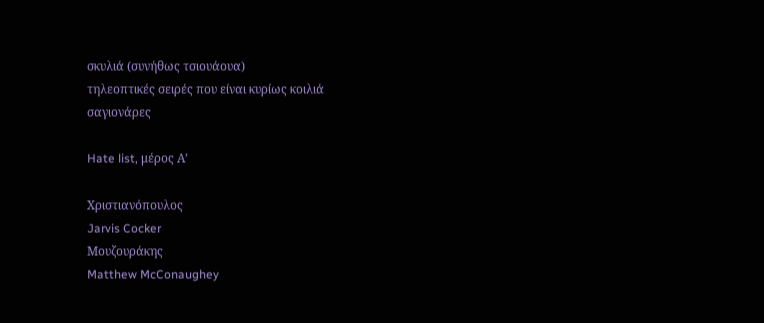σκυλιά (συνήθως τσιουάουα)
τηλεοπτικές σειρές που είναι κυρίως κοιλιά
σαγιονάρες

Hate list, μέρος Α’

Χριστιανόπουλος
Jarvis Cocker
Μουζουράκης
Matthew McConaughey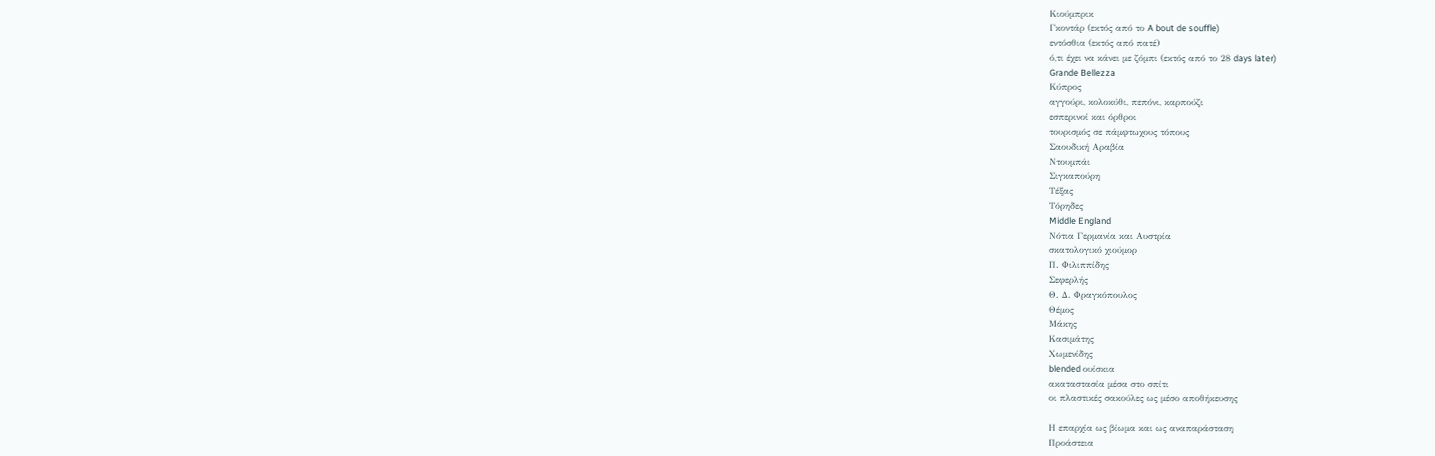Κιούμπρικ
Γκοντάρ (εκτός από το A bout de souffle)
εντόσθια (εκτός από πατέ)
ό,τι έχει να κάνει με ζόμπι (εκτός από το 28 days later)
Grande Bellezza
Κύπρος
αγγούρι, κολοκύθι, πεπόνι, καρπούζι
εσπερινοί και όρθροι
τουρισμός σε πάμφτωχους τόπους
Σαουδική Αραβία
Ντουμπάι
Σιγκαπούρη
Τέξας
Τόρηδες
Middle England
Νότια Γερμανία και Αυστρία
σκατολογικό χιούμορ
Π. Φιλιππίδης
Σεφερλής
Θ. Δ. Φραγκόπουλος
Θέμος
Μάκης
Κασιμάτης
Χωμενίδης
blended ουίσκια
ακαταστασία μέσα στο σπίτι
οι πλαστικές σακούλες ως μέσο αποθήκευσης

Η επαρχία ως βίωμα και ως αναπαράσταση
Προάστεια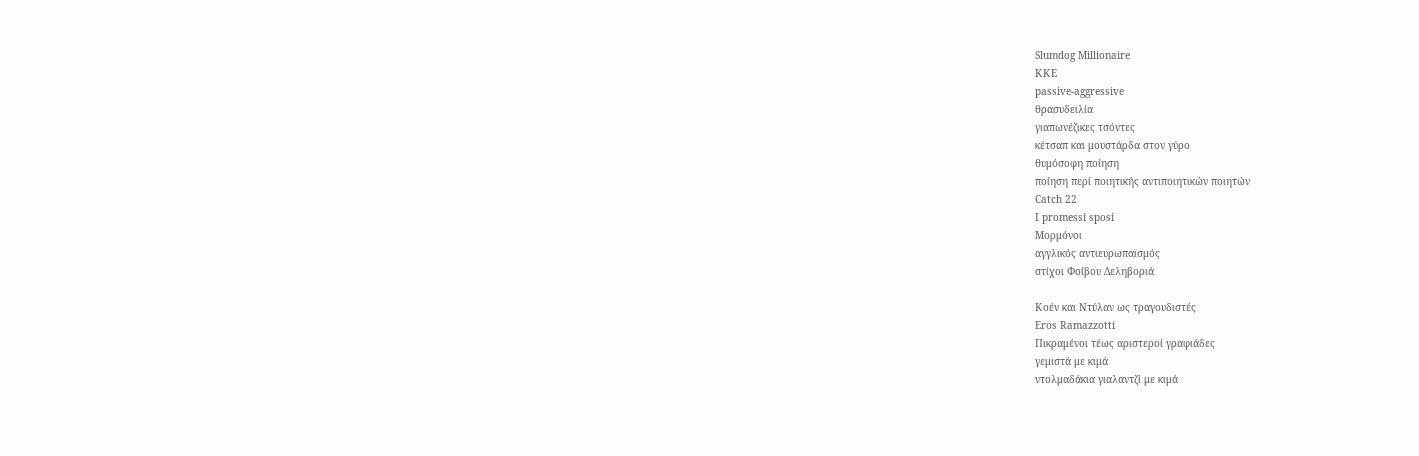Slumdog Millionaire
ΚΚΕ
passive-aggressive
θρασυδειλία
γιαπωνέζικες τσόντες
κέτσαπ και μουστάρδα στον γύρο
θυμόσοφη ποίηση
ποίηση περί ποιητικής αντιποιητικών ποιητών
Catch 22
I promessi sposi
Μορμόνοι
αγγλικός αντιευρωπαϊσμός
στίχοι Φοίβου Δεληβοριά

Κοέν και Ντύλαν ως τραγουδιστές
Eros Ramazzotti
Πικραμένοι τέως αριστεροί γραφιάδες
γεμιστά με κιμά
ντολμαδάκια γιαλαντζί με κιμά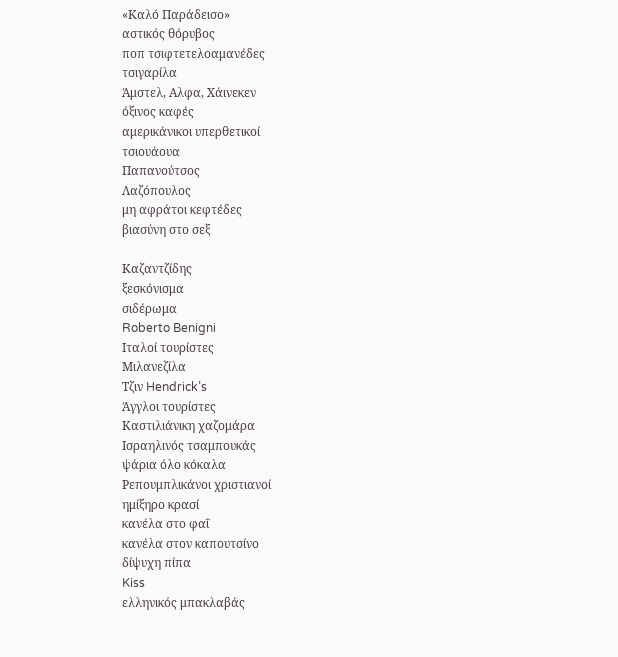«Καλό Παράδεισο»
αστικός θόρυβος
ποπ τσιφτετελοαμανέδες
τσιγαρίλα
Άμστελ, Αλφα, Χάινεκεν
όξινος καφές
αμερικάνικοι υπερθετικοί
τσιουάουα
Παπανούτσος
Λαζόπουλος
μη αφράτοι κεφτέδες
βιασύνη στο σεξ

Καζαντζίδης
ξεσκόνισμα
σιδέρωμα
Roberto Benigni
Ιταλοί τουρίστες
Μιλανεζίλα
Τζιν Hendrick’s
Άγγλοι τουρίστες
Καστιλιάνικη χαζομάρα
Ισραηλινός τσαμπουκάς
ψάρια όλο κόκαλα
Ρεπουμπλικάνοι χριστιανοί
ημίξηρο κρασί
κανέλα στο φαΐ
κανέλα στον καπουτσίνο
δίψυχη πίπα
Kiss
ελληνικός μπακλαβάς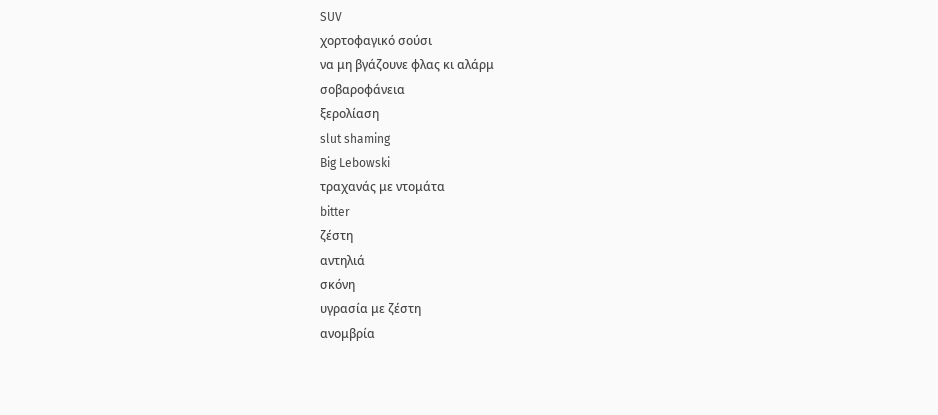SUV
χορτοφαγικό σούσι
να μη βγάζουνε φλας κι αλάρμ
σοβαροφάνεια
ξερολίαση
slut shaming
Big Lebowski
τραχανάς με ντομάτα
bitter
ζέστη
αντηλιά
σκόνη
υγρασία με ζέστη
ανομβρία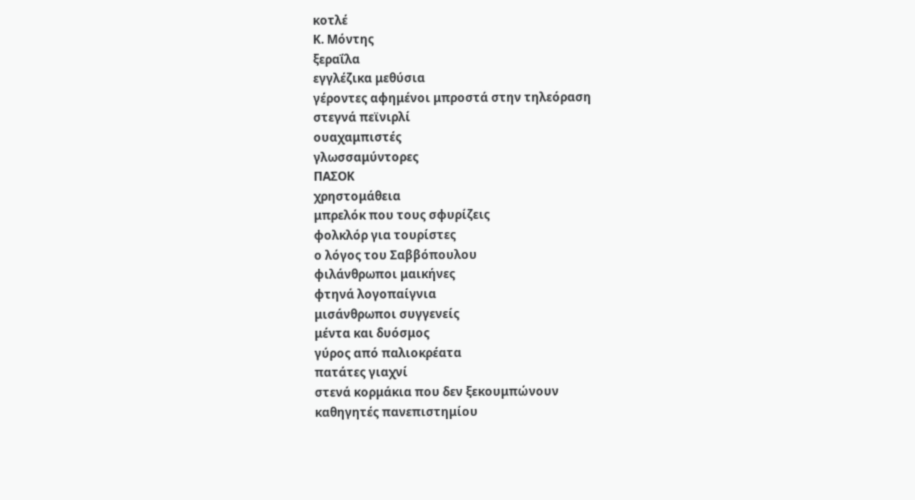κοτλέ
Κ. Μόντης
ξεραΐλα
εγγλέζικα μεθύσια
γέροντες αφημένοι μπροστά στην τηλεόραση
στεγνά πεϊνιρλί
ουαχαμπιστές
γλωσσαμύντορες
ΠΑΣΟΚ
χρηστομάθεια
μπρελόκ που τους σφυρίζεις
φολκλόρ για τουρίστες
ο λόγος του Σαββόπουλου
φιλάνθρωποι μαικήνες
φτηνά λογοπαίγνια
μισάνθρωποι συγγενείς
μέντα και δυόσμος
γύρος από παλιοκρέατα
πατάτες γιαχνί
στενά κορμάκια που δεν ξεκουμπώνουν
καθηγητές πανεπιστημίου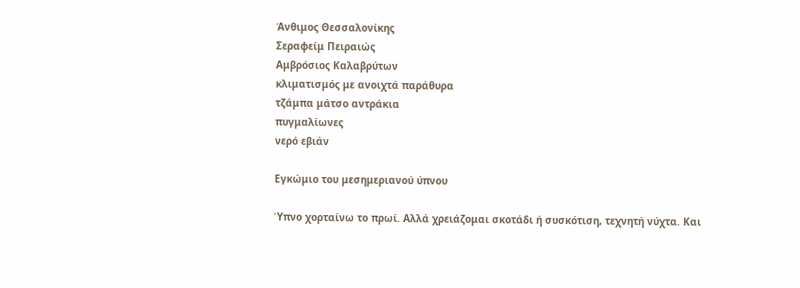Άνθιμος Θεσσαλονίκης
Σεραφείμ Πειραιώς
Αμβρόσιος Καλαβρύτων
κλιματισμός με ανοιχτά παράθυρα
τζάμπα μάτσο αντράκια
πυγμαλίωνες
νερό εβιάν

Εγκώμιο του μεσημεριανού ύπνου

Ύπνο χορταίνω το πρωί. Αλλά χρειάζομαι σκοτάδι ή συσκότιση, τεχνητή νύχτα. Και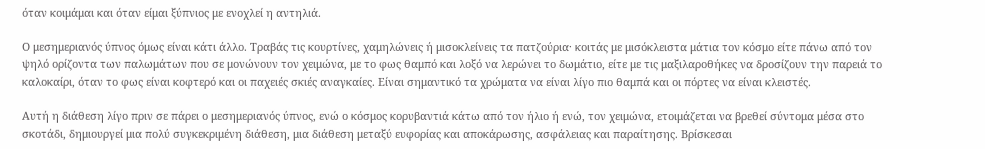όταν κοιμάμαι και όταν είμαι ξύπνιος με ενοχλεί η αντηλιά.

Ο μεσημεριανός ύπνος όμως είναι κάτι άλλο. Τραβάς τις κουρτίνες, χαμηλώνεις ή μισοκλείνεις τα πατζούρια· κοιτάς με μισόκλειστα μάτια τον κόσμο είτε πάνω από τον ψηλό ορίζοντα των παλωμάτων που σε μονώνουν τον χειμώνα, με το φως θαμπό και λοξό να λερώνει το δωμάτιο, είτε με τις μαξιλαροθήκες να δροσίζουν την παρειά το καλοκαίρι, όταν το φως είναι κοφτερό και οι παχειές σκιές αναγκαίες. Είναι σημαντικό τα χρώματα να είναι λίγο πιο θαμπά και οι πόρτες να είναι κλειστές.

Αυτή η διάθεση λίγο πριν σε πάρει ο μεσημεριανός ύπνος, ενώ ο κόσμος κορυβαντιά κάτω από τον ήλιο ή ενώ, τον χειμώνα, ετοιμάζεται να βρεθεί σύντομα μέσα στο σκοτάδι, δημιουργεί μια πολύ συγκεκριμένη διάθεση, μια διάθεση μεταξύ ευφορίας και αποκάρωσης, ασφάλειας και παραίτησης. Βρίσκεσαι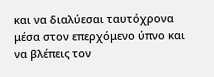και να διαλύεσαι ταυτόχρονα μέσα στον επερχόμενο ύπνο και να βλέπεις τον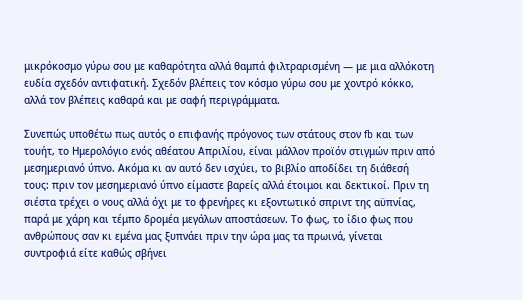μικρόκοσμο γύρω σου με καθαρότητα αλλά θαμπά φιλτραρισμένη — με μια αλλόκοτη ευδία σχεδόν αντιφατική. Σχεδόν βλέπεις τον κόσμο γύρω σου με χοντρό κόκκο, αλλά τον βλέπεις καθαρά και με σαφή περιγράμματα.

Συνεπώς υποθέτω πως αυτός ο επιφανής πρόγονος των στάτους στον fb και των τουήτ, το Ημερολόγιο ενός αθέατου Απριλίου, είναι μάλλον προϊόν στιγμών πριν από μεσημεριανό ύπνο. Ακόμα κι αν αυτό δεν ισχύει, το βιβλίο αποδίδει τη διάθεσή τους: πριν τον μεσημεριανό ύπνο είμαστε βαρείς αλλά έτοιμοι και δεκτικοί. Πριν τη σιέστα τρέχει ο νους αλλά όχι με το φρενήρες κι εξοντωτικό σπριντ της αϋπνίας, παρά με χάρη και τέμπο δρομέα μεγάλων αποστάσεων. Το φως, το ίδιο φως που ανθρώπους σαν κι εμένα μας ξυπνάει πριν την ώρα μας τα πρωινά, γίνεται συντροφιά είτε καθώς σβήνει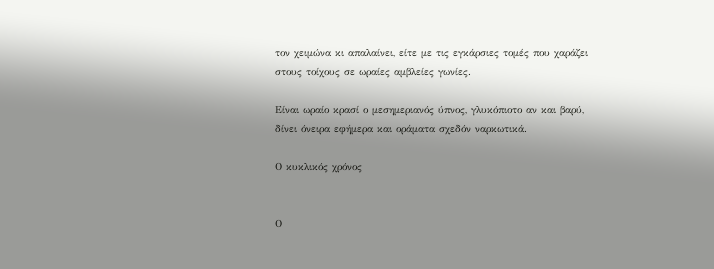τον χειμώνα κι απαλαίνει, είτε με τις εγκάρσιες τομές που χαράζει στους τοίχους σε ωραίες αμβλείες γωνίες.

Είναι ωραίο κρασί ο μεσημεριανός ύπνος, γλυκόπιοτο αν και βαρύ, δίνει όνειρα εφήμερα και οράματα σχεδόν ναρκωτικά.

Ο κυκλικός χρόνος


Ο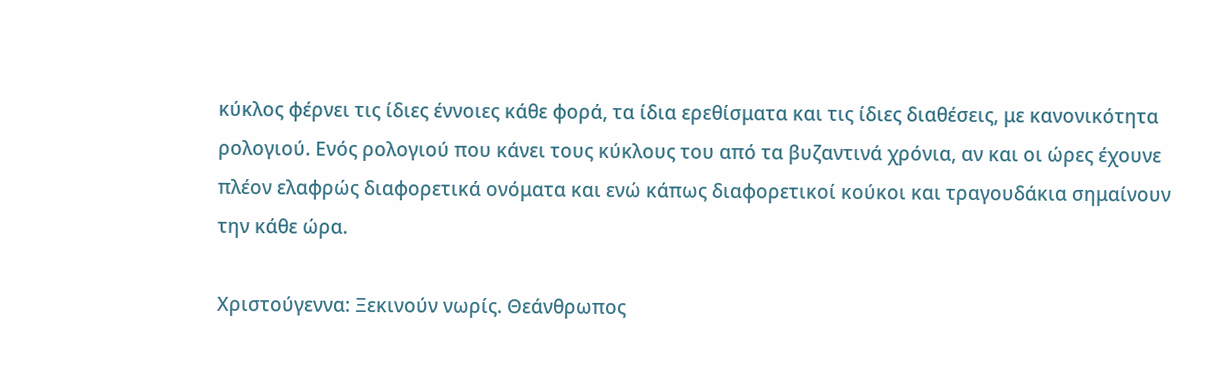κύκλος φέρνει τις ίδιες έννοιες κάθε φορά, τα ίδια ερεθίσματα και τις ίδιες διαθέσεις, με κανονικότητα ρολογιού. Ενός ρολογιού που κάνει τους κύκλους του από τα βυζαντινά χρόνια, αν και οι ώρες έχουνε πλέον ελαφρώς διαφορετικά ονόματα και ενώ κάπως διαφορετικοί κούκοι και τραγουδάκια σημαίνουν την κάθε ώρα.

Χριστούγεννα: Ξεκινούν νωρίς. Θεάνθρωπος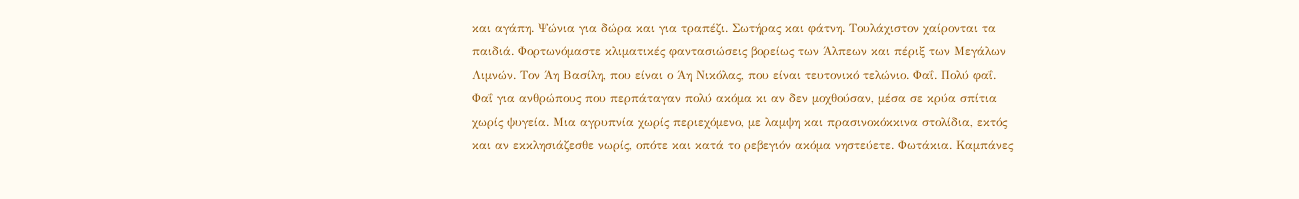και αγάπη. Ψώνια για δώρα και για τραπέζι. Σωτήρας και φάτνη. Τουλάχιστον χαίρονται τα παιδιά. Φορτωνόμαστε κλιματικές φαντασιώσεις βορείως των Άλπεων και πέριξ των Μεγάλων Λιμνών. Τον Άη Βασίλη, που είναι ο Άη Νικόλας, που είναι τευτονικό τελώνιο. Φαΐ. Πολύ φαΐ. Φαΐ για ανθρώπους που περπάταγαν πολύ ακόμα κι αν δεν μοχθούσαν, μέσα σε κρύα σπίτια χωρίς ψυγεία. Μια αγρυπνία χωρίς περιεχόμενο, με λαμψη και πρασινοκόκκινα στολίδια, εκτός και αν εκκλησιάζεσθε νωρίς, οπότε και κατά το ρεβεγιόν ακόμα νηστεύετε. Φωτάκια. Καμπάνες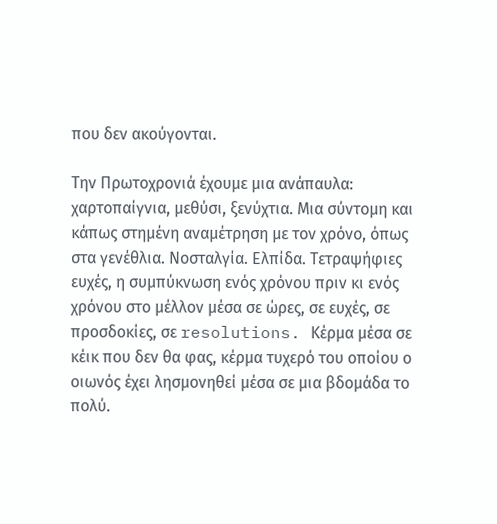που δεν ακούγονται.

Την Πρωτοχρονιά έχουμε μια ανάπαυλα: χαρτοπαίγνια, μεθύσι, ξενύχτια. Μια σύντομη και κάπως στημένη αναμέτρηση με τον χρόνο, όπως στα γενέθλια. Νοσταλγία. Ελπίδα. Τετραψήφιες ευχές, η συμπύκνωση ενός χρόνου πριν κι ενός χρόνου στο μέλλον μέσα σε ώρες, σε ευχές, σε προσδοκίες, σε resolutions. Κέρμα μέσα σε κέικ που δεν θα φας, κέρμα τυχερό του οποίου ο οιωνός έχει λησμονηθεί μέσα σε μια βδομάδα το πολύ.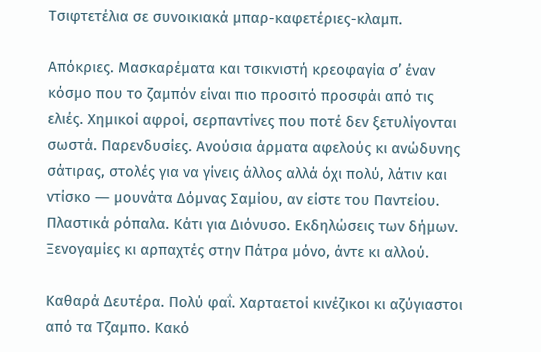Τσιφτετέλια σε συνοικιακά μπαρ-καφετέριες-κλαμπ.

Απόκριες. Μασκαρέματα και τσικνιστή κρεοφαγία σ’ έναν κόσμο που το ζαμπόν είναι πιο προσιτό προσφάι από τις ελιές. Χημικοί αφροί, σερπαντίνες που ποτέ δεν ξετυλίγονται σωστά. Παρενδυσίες. Ανούσια άρματα αφελούς κι ανώδυνης σάτιρας, στολές για να γίνεις άλλος αλλά όχι πολύ, λάτιν και ντίσκο ― μουνάτα Δόμνας Σαμίου, αν είστε του Παντείου. Πλαστικά ρόπαλα. Κάτι για Διόνυσο. Εκδηλώσεις των δήμων. Ξενογαμίες κι αρπαχτές στην Πάτρα μόνο, άντε κι αλλού.

Καθαρά Δευτέρα. Πολύ φαΐ. Χαρταετοί κινέζικοι κι αζύγιαστοι από τα Τζαμπο. Κακό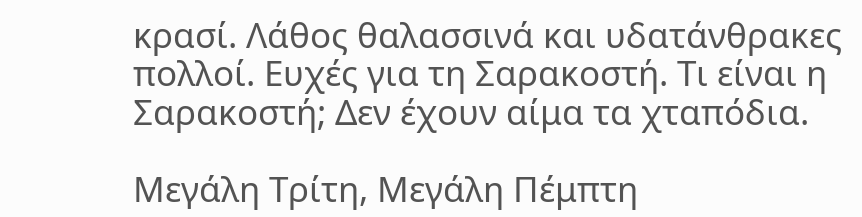κρασί. Λάθος θαλασσινά και υδατάνθρακες πολλοί. Ευχές για τη Σαρακοστή. Τι είναι η Σαρακοστή; Δεν έχουν αίμα τα χταπόδια.

Μεγάλη Τρίτη, Μεγάλη Πέμπτη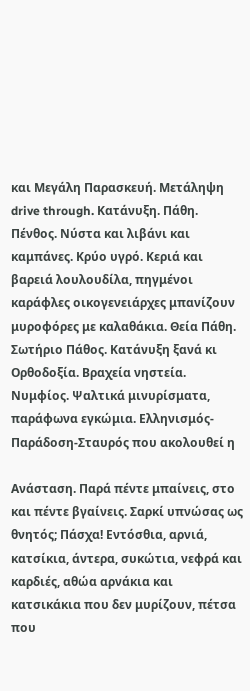και Μεγάλη Παρασκευή. Μετάληψη drive through. Κατάνυξη. Πάθη. Πένθος. Νύστα και λιβάνι και καμπάνες. Κρύο υγρό. Κεριά και βαρειά λουλουδίλα, πηγμένοι καράφλες οικογενειάρχες μπανίζουν μυροφόρες με καλαθάκια. Θεία Πάθη. Σωτήριο Πάθος. Κατάνυξη ξανά κι Ορθοδοξία. Βραχεία νηστεία. Νυμφίος. Ψαλτικά μινυρίσματα, παράφωνα εγκώμια. Ελληνισμός-Παράδοση-Σταυρός που ακολουθεί η

Ανάσταση. Παρά πέντε μπαίνεις, στο και πέντε βγαίνεις. Σαρκί υπνώσας ως θνητός; Πάσχα! Εντόσθια, αρνιά, κατσίκια, άντερα, συκώτια, νεφρά και καρδιές, αθώα αρνάκια και κατσικάκια που δεν μυρίζουν, πέτσα που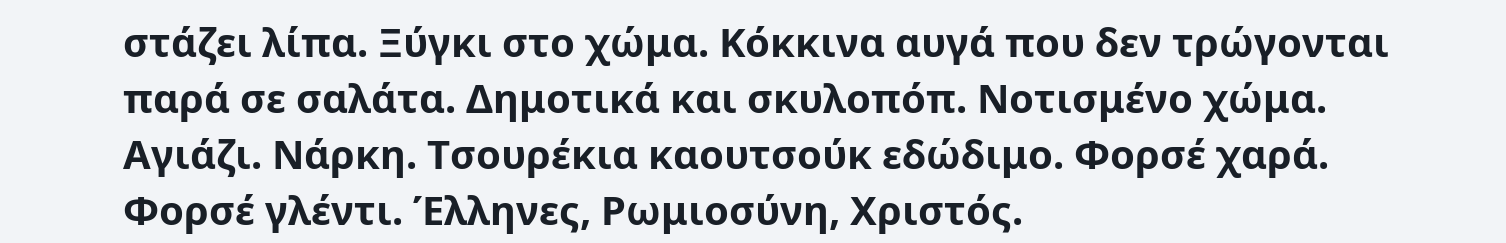στάζει λίπα. Ξύγκι στο χώμα. Κόκκινα αυγά που δεν τρώγονται παρά σε σαλάτα. Δημοτικά και σκυλοπόπ. Νοτισμένο χώμα. Αγιάζι. Νάρκη. Τσουρέκια καουτσούκ εδώδιμο. Φορσέ χαρά. Φορσέ γλέντι. Έλληνες, Ρωμιοσύνη, Χριστός.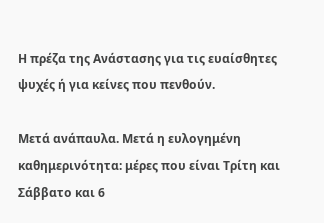Η πρέζα της Ανάστασης για τις ευαίσθητες ψυχές ή για κείνες που πενθούν.

Μετά ανάπαυλα. Μετά η ευλογημένη καθημερινότητα: μέρες που είναι Τρίτη και Σάββατο και 6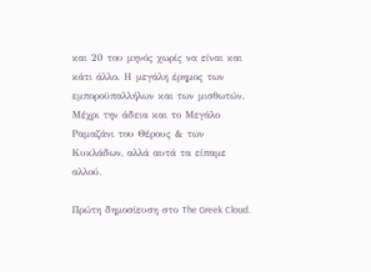και 20 του μηνός χωρίς να είναι και κάτι άλλο. Η μεγάλη έρημος των εμποροϋπαλλήλων και των μισθωτών. Μέχρι την άδεια και το Μεγάλο Ραμαζάνι του Θέρους & των Κυκλάδων, αλλά αυτά τα είπαμε αλλού.

Πρώτη δημοσίευση στο The Greek Cloud.